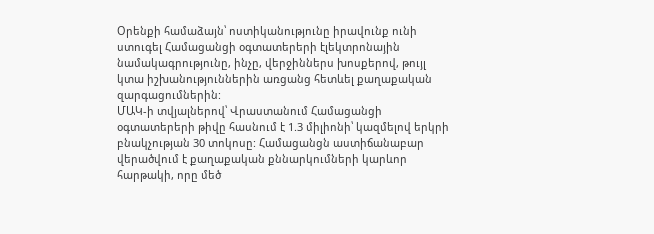Օրենքի համաձայն՝ ոստիկանությունը իրավունք ունի ստուգել Համացանցի օգտատերերի էլեկտրոնային նամակագրությունը, ինչը, վերջիններս խոսքերով, թույլ կտա իշխանություններին առցանց հետևել քաղաքական զարգացումներին:
ՄԱԿ-ի տվյալներով՝ Վրաստանում Համացանցի օգտատերերի թիվը հասնում է 1.3 միլիոնի՝ կազմելով երկրի բնակչության 30 տոկոսը: Համացանցն աստիճանաբար վերածվում է քաղաքական քննարկումների կարևոր հարթակի, որը մեծ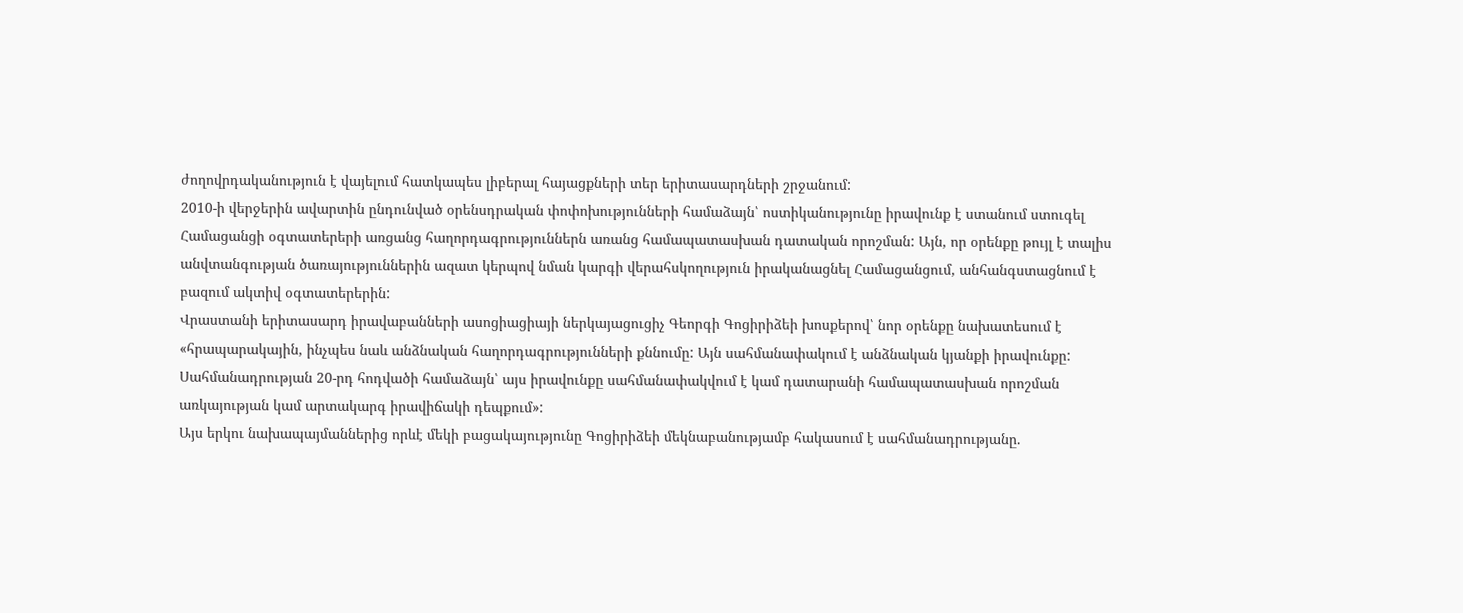ժողովրդականություն է վայելում հատկապես լիբերալ հայացքների տեր երիտասարդների շրջանում:
2010-ի վերջերին ավարտին ընդունված օրենսդրական փոփոխությունների համաձայն՝ ոստիկանությունը իրավունք է ստանում ստուգել Համացանցի օգտատերերի առցանց հաղորդագրություններն առանց համապատասխան դատական որոշման: Այն, որ օրենքը թույլ է տալիս անվտանգության ծառայություններին ազատ կերպով նման կարգի վերահսկողություն իրականացնել Համացանցում, անհանգստացնում է բազում ակտիվ օգտատերերին:
Վրաստանի երիտասարդ իրավաբանների ասոցիացիայի ներկայացուցիչ Գեորգի Գոցիրիձեի խոսքերով՝ նոր օրենքը նախատեսում է «հրապարակային, ինչպես նաև անձնական հաղորդագրությունների քննումը: Այն սահմանափակում է անձնական կյանքի իրավունքը: Սահմանադրության 20-րդ հոդվածի համաձայն՝ այս իրավունքը սահմանափակվում է կամ դատարանի համապատասխան որոշման առկայության կամ արտակարգ իրավիճակի դեպքում»:
Այս երկու նախապայմաններից որևէ մեկի բացակայությունը Գոցիրիձեի մեկնաբանությամբ հակասում է սահմանադրությանը.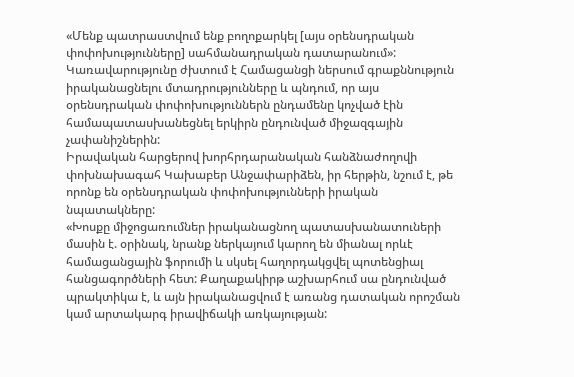«Մենք պատրաստվում ենք բողոքարկել [այս օրենսդրական փոփոխությունները] սահմանադրական դատարանում»:
Կառավարությունը ժխտում է Համացանցի ներսում գրաքննություն իրականացնելու մտադրությունները և պնդում, որ այս օրենսդրական փոփոխություններն ընդամենը կոչված էին համապատասխանեցնել երկիրն ընդունված միջազգային չափանիշներին:
Իրավական հարցերով խորհրդարանական հանձնաժողովի փոխնախագահ Կախաբեր Անջափարիձեն, իր հերթին, նշում է, թե որոնք են օրենսդրական փոփոխությունների իրական նպատակները:
«Խոսքը միջոցառումներ իրականացնող պատասխանատուների մասին է. օրինակ, նրանք ներկայում կարող են միանալ որևէ համացանցային ֆորումի և սկսել հաղորդակցվել պոտենցիալ հանցագործների հետ: Քաղաքակիրթ աշխարհում սա ընդունված պրակտիկա է, և այն իրականացվում է առանց դատական որոշման կամ արտակարգ իրավիճակի առկայության: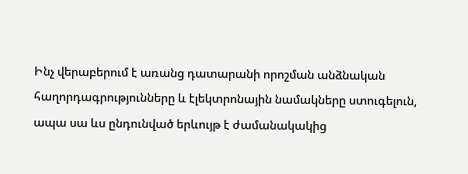Ինչ վերաբերում է առանց դատարանի որոշման անձնական հաղորդագրությունները և էլեկտրոնային նամակները ստուգելուն, ապա սա ևս ընդունված երևույթ է ժամանակակից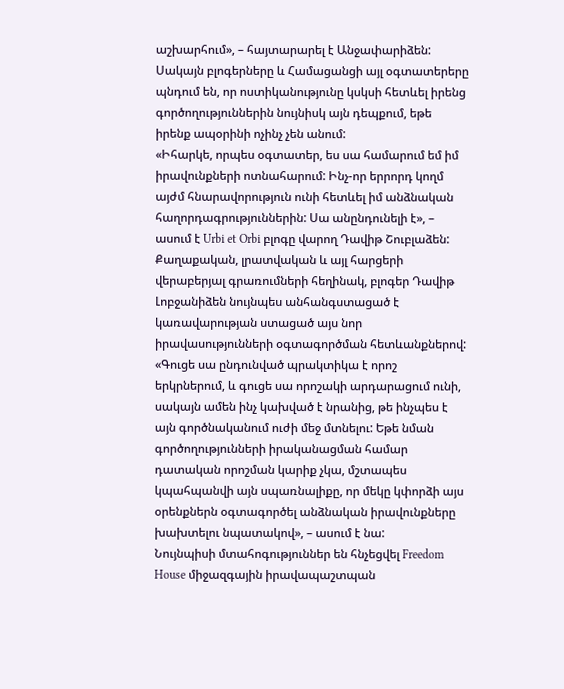աշխարհում», – հայտարարել է Անջափարիձեն:
Սակայն բլոգերները և Համացանցի այլ օգտատերերը պնդում են, որ ոստիկանությունը կսկսի հետևել իրենց գործողություններին նույնիսկ այն դեպքում, եթե իրենք ապօրինի ոչինչ չեն անում:
«Իհարկե, որպես օգտատեր, ես սա համարում եմ իմ իրավունքների ոտնահարում: Ինչ-որ երրորդ կողմ այժմ հնարավորություն ունի հետևել իմ անձնական հաղորդագրություններին: Սա անընդունելի է», – ասում է Urbi et Orbi բլոգը վարող Դավիթ Շուբլաձեն:
Քաղաքական, լրատվական և այլ հարցերի վերաբերյալ գրառումների հեղինակ, բլոգեր Դավիթ Լոբջանիձեն նույնպես անհանգստացած է կառավարության ստացած այս նոր իրավասությունների օգտագործման հետևանքներով:
«Գուցե սա ընդունված պրակտիկա է որոշ երկրներում, և գուցե սա որոշակի արդարացում ունի, սակայն ամեն ինչ կախված է նրանից, թե ինչպես է այն գործնականում ուժի մեջ մտնելու: Եթե նման գործողությունների իրականացման համար դատական որոշման կարիք չկա, մշտապես կպահպանվի այն սպառնալիքը, որ մեկը կփորձի այս օրենքներն օգտագործել անձնական իրավունքները խախտելու նպատակով», – ասում է նա:
Նույնպիսի մտահոգություններ են հնչեցվել Freedom House միջազգային իրավապաշտպան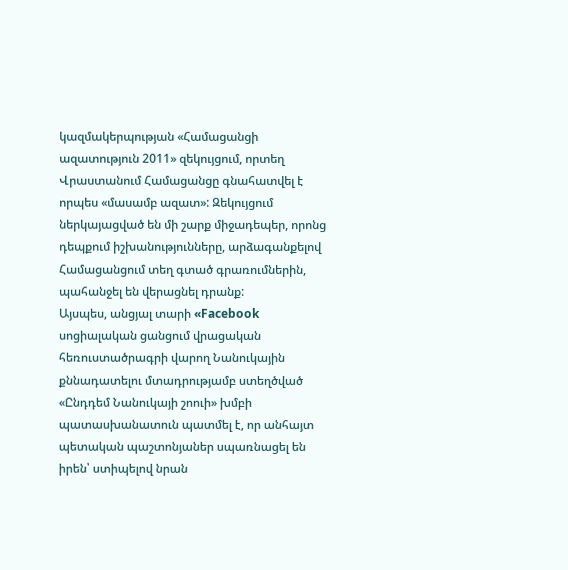կազմակերպության «Համացանցի ազատություն 2011» զեկույցում, որտեղ Վրաստանում Համացանցը գնահատվել է որպես «մասամբ ազատ»: Զեկույցում ներկայացված են մի շարք միջադեպեր, որոնց դեպքում իշխանությունները, արձագանքելով Համացանցում տեղ գտած գրառումներին, պահանջել են վերացնել դրանք:
Այսպես, անցյալ տարի «Facebook սոցիալական ցանցում վրացական հեռուստածրագրի վարող Նանուկային քննադատելու մտադրությամբ ստեղծված «Ընդդեմ Նանուկայի շոուի» խմբի պատասխանատուն պատմել է, որ անհայտ պետական պաշտոնյաներ սպառնացել են իրեն՝ ստիպելով նրան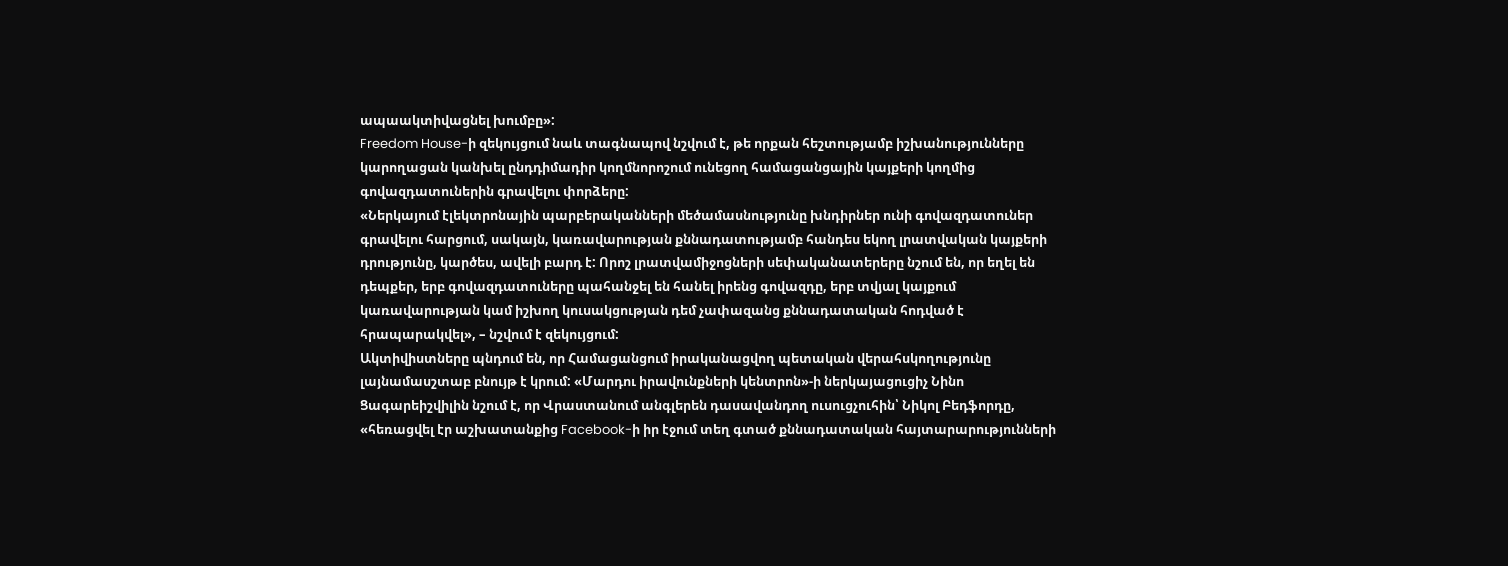ապաակտիվացնել խումբը»:
Freedom House-ի զեկույցում նաև տագնապով նշվում է, թե որքան հեշտությամբ իշխանությունները կարողացան կանխել ընդդիմադիր կողմնորոշում ունեցող համացանցային կայքերի կողմից գովազդատուներին գրավելու փորձերը:
«Ներկայում էլեկտրոնային պարբերականների մեծամասնությունը խնդիրներ ունի գովազդատուներ գրավելու հարցում, սակայն, կառավարության քննադատությամբ հանդես եկող լրատվական կայքերի դրությունը, կարծես, ավելի բարդ է: Որոշ լրատվամիջոցների սեփականատերերը նշում են, որ եղել են դեպքեր, երբ գովազդատուները պահանջել են հանել իրենց գովազդը, երբ տվյալ կայքում կառավարության կամ իշխող կուսակցության դեմ չափազանց քննադատական հոդված է հրապարակվել», – նշվում է զեկույցում:
Ակտիվիստները պնդում են, որ Համացանցում իրականացվող պետական վերահսկողությունը լայնամասշտաբ բնույթ է կրում: «Մարդու իրավունքների կենտրոն»-ի ներկայացուցիչ Նինո Ցագարեիշվիլին նշում է, որ Վրաստանում անգլերեն դասավանդող ուսուցչուհին՝ Նիկոլ Բեդֆորդը, «հեռացվել էր աշխատանքից Facebook-ի իր էջում տեղ գտած քննադատական հայտարարությունների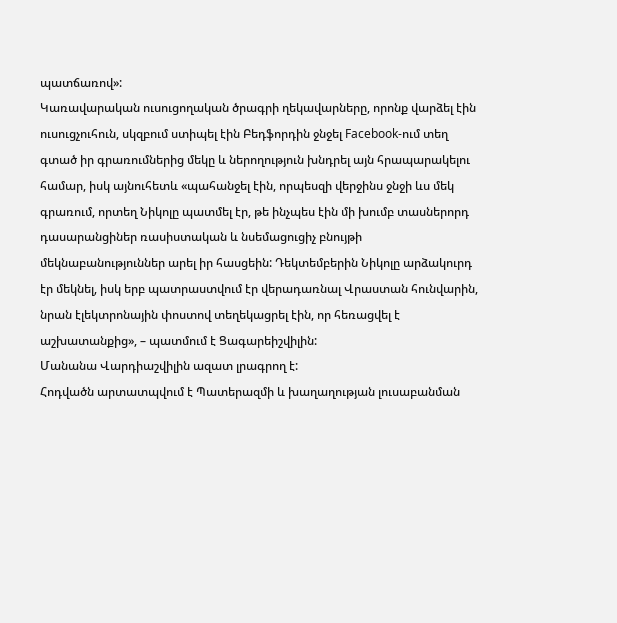պատճառով»:
Կառավարական ուսուցողական ծրագրի ղեկավարները, որոնք վարձել էին ուսուցչուհուն, սկզբում ստիպել էին Բեդֆորդին ջնջել Facebook-ում տեղ գտած իր գրառումներից մեկը և ներողություն խնդրել այն հրապարակելու համար, իսկ այնուհետև «պահանջել էին, որպեսզի վերջինս ջնջի ևս մեկ գրառում, որտեղ Նիկոլը պատմել էր, թե ինչպես էին մի խումբ տասներորդ դասարանցիներ ռասիստական և նսեմացուցիչ բնույթի մեկնաբանություններ արել իր հասցեին: Դեկտեմբերին Նիկոլը արձակուրդ էր մեկնել, իսկ երբ պատրաստվում էր վերադառնալ Վրաստան հունվարին, նրան էլեկտրոնային փոստով տեղեկացրել էին, որ հեռացվել է աշխատանքից», – պատմում է Ցագարեիշվիլին:
Մանանա Վարդիաշվիլին ազատ լրագրող է:
Հոդվածն արտատպվում է Պատերազմի և խաղաղության լուսաբանման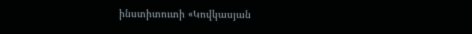ինստիտուտի «Կովկասյան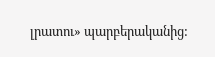լրատու» պարբերականից: